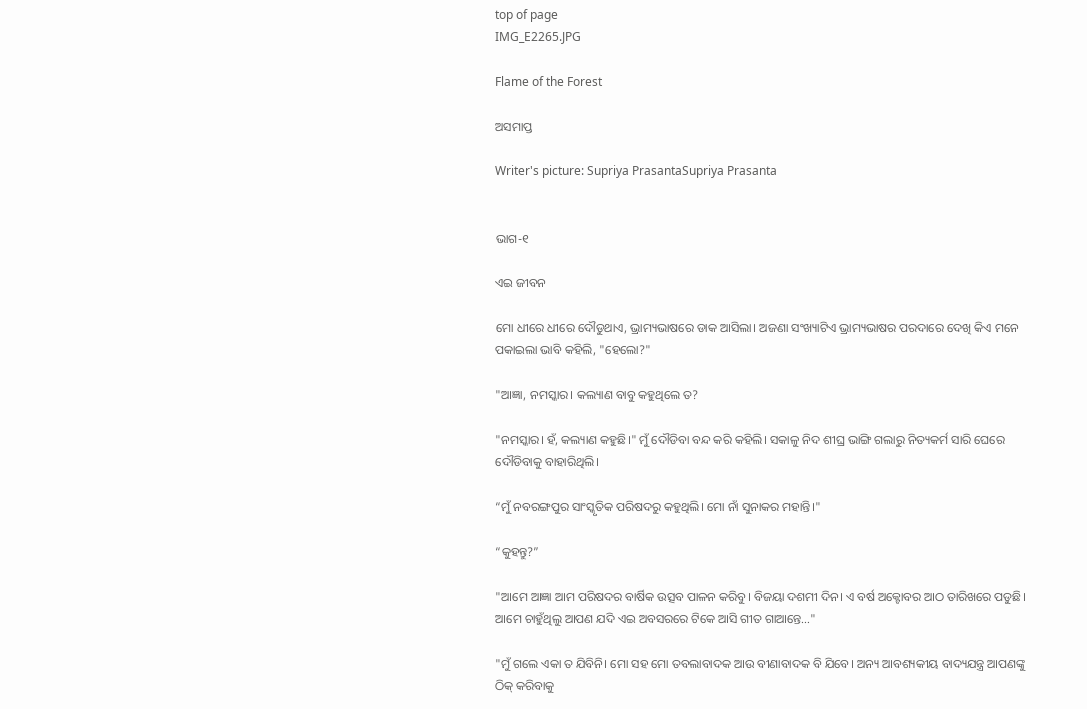top of page
IMG_E2265.JPG

Flame of the Forest

ଅସମାପ୍ତ

Writer's picture: Supriya PrasantaSupriya Prasanta


ଭାଗ-୧

ଏଇ ଜୀବନ

ମୋ ଧୀରେ ଧୀରେ ଦୌଡୁଥାଏ, ଭ୍ରାମ୍ୟଭାଷରେ ଡାକ ଆସିଲା। ଅଜଣା ସଂଖ୍ୟାଟିଏ ଭ୍ରାମ୍ୟଭାଷର ପରଦାରେ ଦେଖି କିଏ ମନେ ପକାଇଲା ଭାବି କହିଲି, "ହେଲୋ?"

"ଆଜ୍ଞା, ନମସ୍କାର। କଲ୍ୟାଣ ବାବୁ କହୁଥିଲେ ତ?

"ନମସ୍କାର। ହଁ, କଲ୍ୟାଣ କହୁଛି।" ମୁଁ ଦୌଡିବା ବନ୍ଦ କରି କହିଲି। ସକାଳୁ ନିଦ ଶୀଘ୍ର ଭାଙ୍ଗି ଗଲାରୁ ନିତ୍ୟକର୍ମ ସାରି ଘେରେ ଦୌଡିବାକୁ ବାହାରିଥିଲି।

“ମୁଁ ନବରଙ୍ଗପୁର ସାଂସ୍କୃତିକ ପରିଷଦରୁ କହୁଥିଲି। ମୋ ନାଁ ସୁନାକର ମହାନ୍ତି।"

“କୁହନ୍ତୁ?”

"ଆମେ ଆଜ୍ଞା ଆମ ପରିଷଦର ବାର୍ଷିକ ଉତ୍ସବ ପାଳନ କରିବୁ। ବିଜୟା ଦଶମୀ ଦିନ। ଏ ବର୍ଷ ଅକ୍ଟୋବର ଆଠ ତାରିଖରେ ପଡୁଛି। ଆମେ ଚାହୁଁଥିଲୁ ଆପଣ ଯଦି ଏଇ ଅବସରରେ ଟିକେ ଆସି ଗୀତ ଗାଆନ୍ତେ…"

"ମୁଁ ଗଲେ ଏକା ତ ଯିବିନି। ମୋ ସହ ମୋ ତବଲାବାଦକ ଆଉ ବୀଣାବାଦକ ବି ଯିବେ। ଅନ୍ୟ ଆବଶ୍ୟକୀୟ ବାଦ୍ୟଯନ୍ତ୍ର ଆପଣଙ୍କୁ ଠିକ୍ କରିବାକୁ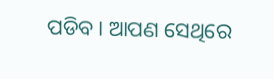ପଡିବ। ଆପଣ ସେଥିରେ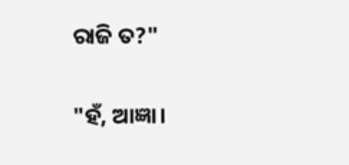ରାଜି ତ?"

"ହଁ, ଆଜ୍ଞା।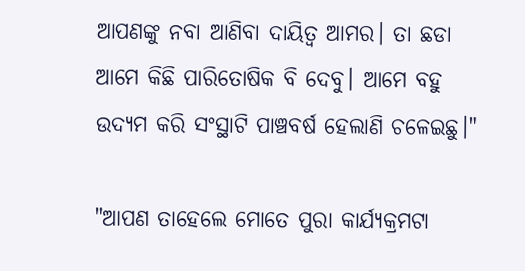ଆପଣଙ୍କୁ ନବା ଆଣିବା ଦାୟିତ୍ୱ ଆମର। ତା ଛଡା ଆମେ କିଛି ପାରିତୋଷିକ ବି ଦେବୁ। ଆମେ ବହୁ ଉଦ୍ୟମ କରି ସଂସ୍ଥାଟି ପାଞ୍ଚବର୍ଷ ହେଲାଣି ଚଳେଇଛୁ।"

"ଆପଣ ତାହେଲେ ମୋତେ ପୁରା କାର୍ଯ୍ୟକ୍ରମଟା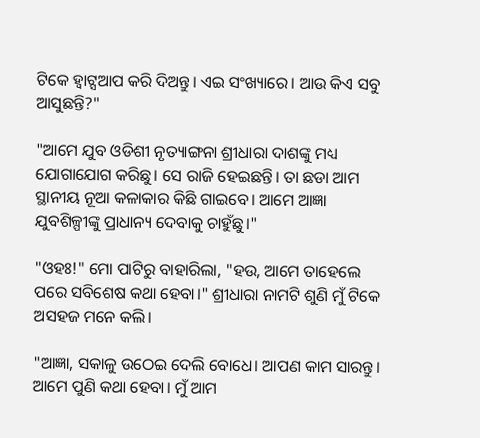ଟିକେ ହ୍ୱାଟ୍ସଆପ କରି ଦିଅନ୍ତୁ। ଏଇ ସଂଖ୍ୟାରେ। ଆଉ କିଏ ସବୁ ଆସୁଛନ୍ତି?"

"ଆମେ ଯୁବ ଓଡିଶୀ ନୃତ୍ୟାଙ୍ଗନା ଶ୍ରୀଧାରା ଦାଶଙ୍କୁ ମଧ୍ୟ ଯୋଗାଯୋଗ କରିଛୁ। ସେ ରାଜି ହେଇଛନ୍ତି। ତା ଛଡା ଆମ ସ୍ଥାନୀୟ ନୂଆ କଳାକାର କିଛି ଗାଇବେ। ଆମେ ଆଜ୍ଞା ଯୁବଶିଳ୍ପୀଙ୍କୁ ପ୍ରାଧାନ୍ୟ ଦେବାକୁ ଚାହୁଁଛୁ।"

"ଓହଃ!" ମୋ ପାଟିରୁ ବାହାରିଲା, "ହଉ, ଆମେ ତାହେଲେ ପରେ ସବିଶେଷ କଥା ହେବା।" ଶ୍ରୀଧାରା ନାମଟି ଶୁଣି ମୁଁ ଟିକେ ଅସହଜ ମନେ କଲି।

"ଆଜ୍ଞା, ସକାଳୁ ଉଠେଇ ଦେଲି ବୋଧେ। ଆପଣ କାମ ସାରନ୍ତୁ। ଆମେ ପୁଣି କଥା ହେବା। ମୁଁ ଆମ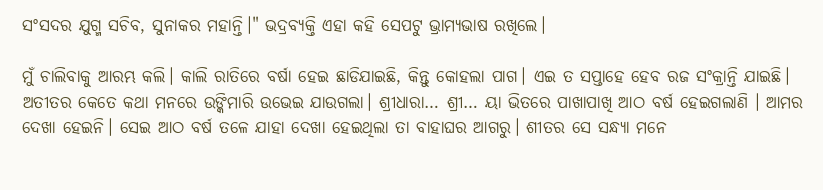ସଂସଦର ଯୁଗ୍ମ ସଚିବ, ସୁନାକର ମହାନ୍ତି।" ଭଦ୍ରବ୍ୟକ୍ତି ଏହା କହି ସେପଟୁ ଭ୍ରାମ୍ୟଭାଷ ରଖିଲେ।

ମୁଁ ଚାଲିବାକୁ ଆରମ୍ଭ କଲି। କାଲି ରାତିରେ ବର୍ଷା ହେଇ ଛାଡିଯାଇଛି, କିନ୍ତୁ କୋହଲା ପାଗ। ଏଇ ତ ସପ୍ତାହେ ହେବ ରଜ ସଂକ୍ରାନ୍ତି ଯାଇଛି। ଅତୀତର କେତେ କଥା ମନରେ ଉଙ୍କିମାରି ଉଭେଇ ଯାଉଗଲା। ଶ୍ରୀଧାରା… ଶ୍ରୀ… ୟା ଭିତରେ ପାଖାପାଖି ଆଠ ବର୍ଷ ହେଇଗଲାଣି । ଆମର ଦେଖା ହେଇନି। ସେଇ ଆଠ ବର୍ଷ ତଳେ ଯାହା ଦେଖା ହେଇଥିଲା ତା ବାହାଘର ଆଗରୁ। ଶୀତର ସେ ସନ୍ଧ୍ୟା ମନେ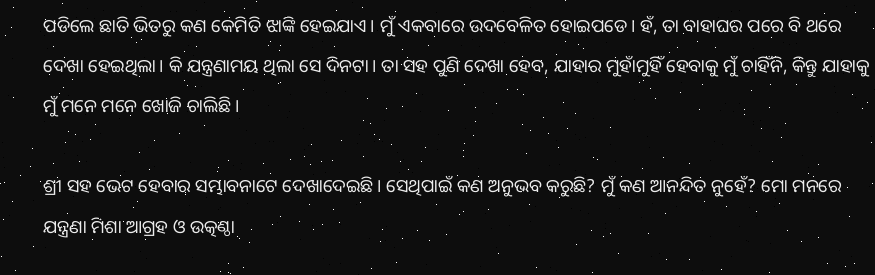ପଡିଲେ ଛାତି ଭିତରୁ କଣ କେମିତି ଝାଙ୍କି ହେଇଯାଏ। ମୁଁ ଏକବାରେ ଉଦବେଳିତ ହୋଇପଡେ। ହଁ, ତା ବାହାଘର ପରେ ବି ଥରେ ଦେଖା ହେଇଥିଲା। କି ଯନ୍ତ୍ରଣାମୟ ଥିଲା ସେ ଦିନଟା। ତା ସହ ପୁଣି ଦେଖା ହେବ, ଯାହାର ମୁହାଁମୁହିଁ ହେବାକୁ ମୁଁ ଚାହିଁନି, କିନ୍ତୁ ଯାହାକୁ ମୁଁ ମନେ ମନେ ଖୋଜି ଚାଲିଛି ।

ଶ୍ରୀ ସହ ଭେଟ ହେବାର ସମ୍ଭାବନାଟେ ଦେଖାଦେଇଛି। ସେଥିପାଇଁ କଣ ଅନୁଭବ କରୁଛି? ମୁଁ କଣ ଆନନ୍ଦିତ ନୁହେଁ? ମୋ ମନରେ ଯନ୍ତ୍ରଣା ମିଶା ଆଗ୍ରହ ଓ ଉତ୍କଣ୍ଠା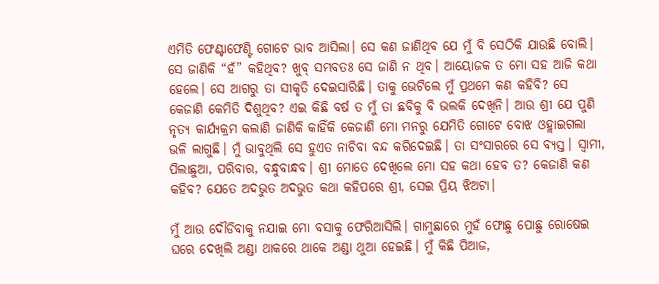ଏମିତି ଫେଣ୍ଟାଫେଣ୍ଟି ଗୋଟେ ଭାବ ଆସିଲା। ସେ କଣ ଜାଣିଥିବ ଯେ ମୁଁ ବି ସେଠିକି ଯାଉଛି ବୋଲି। ସେ ଜାଣିକି “ହଁ” କହିଥିବ? ଖୁବ୍ ସମ୍ଭବତଃ ସେ ଜାଣି ନ ଥିବ। ଆୟୋଜକ ତ ମୋ ସହ ଆଜି କଥା ହେଲେ। ସେ ଆଗରୁ ତା ସୀକୃତି ଦେଇସାରିଛି। ତାକୁ ଭେଟିଲେ ମୁଁ ପ୍ରଥମେ କଣ କହିବି? ସେ କେଜାଣି କେମିତି ଦିଶୁଥିବ? ଏଇ କିଛି ବର୍ଷ ତ ମୁଁ ତା ଛବିକୁ ବି ଭଲକି ଦେଖିନି। ଆଉ ଶ୍ରୀ ଯେ ପୁଣି ନୃତ୍ୟ କାର୍ଯ୍ୟକ୍ରମ କଲାଣି ଜାଣିକି କାହିଁକି କେଜାଣି ମୋ ମନରୁ ଯେମିତି ଗୋଟେ ବୋଝ ଓହ୍ଲାଇଗଲା ଭଳି ଲାଗୁଛି। ମୁଁ ଭାବୁଥିଲି ସେ ହୁଏତ ନାଚିବା ବନ୍ଦ କରିଦେଇଛି। ତା ସଂସାରରେ ସେ ବ୍ୟସ୍ତ। ସ୍ୱାମୀ, ପିଲାଛୁଆ, ପରିବାର, ବନ୍ଧୁବାନ୍ଧବ। ଶ୍ରୀ ମୋତେ ଦେଖିଲେ ମୋ ସହ କଥା ହେବ ତ? କେଜାଣି କଣ କହିବ? ଯେତେ ଅଦଭୁତ ଅଦଭୁତ କଥା କହିପରେ ଶ୍ରୀ, ସେଇ ପ୍ରିୟ ଝିଅଟା।

ମୁଁ ଆଉ ଦୌଡିବାକୁ ନଯାଇ ମୋ ବସାକୁ ଫେରିଆସିଲି। ଗାମୁଛାରେ ମୁହଁ ଫୋଛୁ ପୋଛୁ ରୋଷେଇ ଘରେ ଦେଖିଲି ଅଣ୍ଡା ଥାକରେ ଥାକେ ଅଣ୍ଡା ଥୁଆ ହେଇଛି। ମୁଁ କିଛି ପିଆଜ,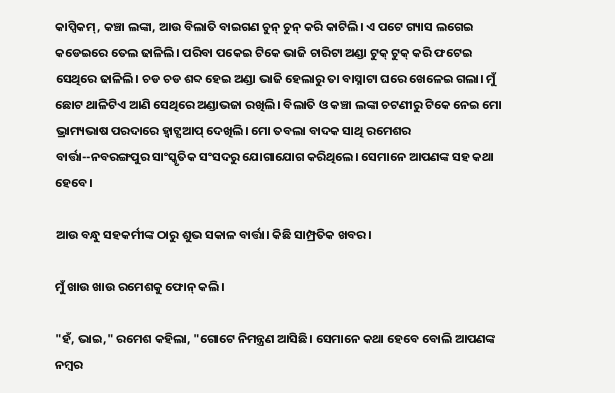କାପ୍ସିକମ୍, କଞ୍ଚା ଲଙ୍କା, ଆଉ ବିଲାତି ବାଇଗଣ ଚୁନ୍ ଚୁନ୍ କରି କାଟିଲି। ଏ ପଟେ ଗ୍ୟାସ ଲଗେଇ କଡେଇରେ ତେଲ ଢାଳିଲି। ପରିବା ପକେଇ ଟିକେ ଭାଜି ଚାରିଟା ଅଣ୍ଡା ଟୁକ୍ ଟୁକ୍ କରି ଫଟେଇ ସେଥିରେ ଢାଳିଲି। ଚଡ ଚଡ ଶବ୍ଦ ହେଇ ଅଣ୍ଡା ଭାଜି ହେଲାରୁ ତା ବାସ୍ନାଟା ଘରେ ଖେଳେଇ ଗଲା। ମୁଁ ଛୋଟ ଥାଳିଟିଏ ଆଣି ସେଥିରେ ଅଣ୍ଡାଭଜା ରଖିଲି। ବିଲାତି ଓ କଞ୍ଚା ଲଙ୍କା ଚଟଣୀରୁ ଟିକେ ନେଇ ମୋ ଭ୍ରାମ୍ୟଭାଷ ପରଦାରେ ହ୍ୱାଟ୍ସଆପ୍ ଦେଖିଲି। ମୋ ତବଲା ବାଦକ ସାଥି ରମେଶର ବାର୍ତ୍ତା--ନବରଙ୍ଗପୁର ସାଂସ୍କୃତିକ ସଂସଦରୁ ଯୋଗାଯୋଗ କରିଥିଲେ। ସେମାନେ ଆପଣଙ୍କ ସହ କଥା ହେବେ।

ଆଉ ବନ୍ଧୁ ସହକର୍ମୀଙ୍କ ଠାରୁ ଶୁଭ ସକାଳ ବାର୍ତ୍ତା। କିଛି ସାମ୍ପ୍ରତିକ ଖବର।

ମୁଁ ଖାଉ ଖାଉ ରମେଶକୁ ଫୋନ୍ କଲି।

"ହଁ, ଭାଇ," ରମେଶ କହିଲା, "ଗୋଟେ ନିମନ୍ତ୍ରଣ ଆସିଛି। ସେମାନେ କଥା ହେବେ ବୋଲି ଆପଣଙ୍କ ନମ୍ବର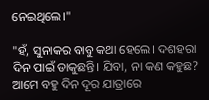ନେଇଥିଲେ।"

"ହଁ, ସୁନାକର ବାବୁ କଥା ହେଲେ। ଦଶହରା ଦିନ ପାଇଁ ଡାକୁଛନ୍ତି। ଯିବା, ନା କଣ କହୁଛ? ଆମେ ବହୁ ଦିନ ଦୂର ଯାତ୍ରାରେ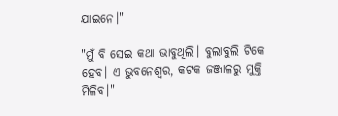ଯାଇନେ।"

"ମୁଁ ବି ସେଇ କଥା ଭାବୁଥିଲି। ବୁଲାବୁଲି ଟିକେ ହେବ। ଏ ଭୁବନେଶ୍ୱର, କଟକ ଜଞ୍ଜାଳରୁ ମୁକ୍ତି ମିଳିବ।"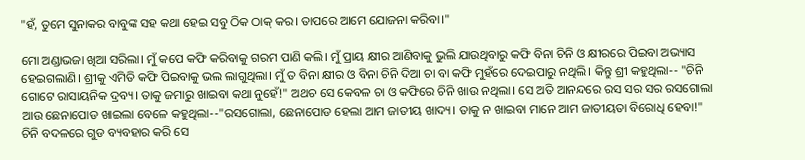"ହଁ, ତୁମେ ସୁନାକର ବାବୁଙ୍କ ସହ କଥା ହେଇ ସବୁ ଠିକ ଠାକ୍ କର। ତାପରେ ଆମେ ଯୋଜନା କରିବା।"

ମୋ ଅଣ୍ଡାଭଜା ଖିଆ ସରିଲା। ମୁଁ କପେ କଫି କରିବାକୁ ଗରମ ପାଣି କଲି। ମୁଁ ପ୍ରାୟ କ୍ଷୀର ଆଣିବାକୁ ଭୁଲି ଯାଉଥିବାରୁ କଫି ବିନା ଚିନି ଓ କ୍ଷୀରରେ ପିଇବା ଅଭ୍ୟାସ ହେଇଗଲାଣି। ଶ୍ରୀକୁ ଏମିତି କଫି ପିଇବାକୁ ଭଲ ଲାଗୁଥିଲା। ମୁଁ ତ ବିନା କ୍ଷୀର ଓ ବିନା ଚିନି ଦିଆ ଚା ବା କଫି ମୁହଁରେ ଦେଇପାରୁ ନଥିଲି। କିନ୍ତୁ ଶ୍ରୀ କହୁଥିଲା-- "ଚିନି ଗୋଟେ ରାସାୟନିକ ଦ୍ରବ୍ୟ। ତାକୁ ଜମାରୁ ଖାଇବା କଥା ନୁହେଁ!" ଅଥଚ ସେ କେବଳ ଚା ଓ କଫିରେ ଚିନି ଖାଉ ନଥିଲା। ସେ ଅତି ଆନନ୍ଦରେ ରସ ସର ସର ରସଗୋଲା ଆଉ ଛେନାପୋଡ ଖାଇଲା ବେଳେ କହୁଥିଲା--"ରସଗୋଲା, ଛେନାପୋଡ ହେଲା ଆମ ଜାତୀୟ ଖାଦ୍ୟ। ତାକୁ ନ ଖାଇବା ମାନେ ଆମ ଜାତୀୟତା ବିରୋଧି ହେବା!" ଚିନି ବଦଳରେ ଗୁଡ ବ୍ୟବହାର କରି ସେ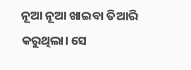ନୂଆ ନୂଆ ଖାଇବା ତିଆରି କରୁଥିଲା। ସେ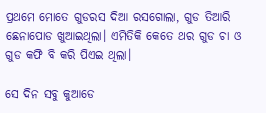ପ୍ରଥମେ ମୋତେ ଗୁଡରସ ଦିଆ ରସଗୋଲା, ଗୁଡ ତିଆରି ଛେନାପୋଡ ଖୁଆଇଥିଲା। ଏମିତିକି କେତେ ଥର ଗୁଡ ଚା ଓ ଗୁଡ କଫି ବି କରି ପିଏଇ ଥିଲା।

ସେ ଦିନ ସବୁ କୁଆଡେ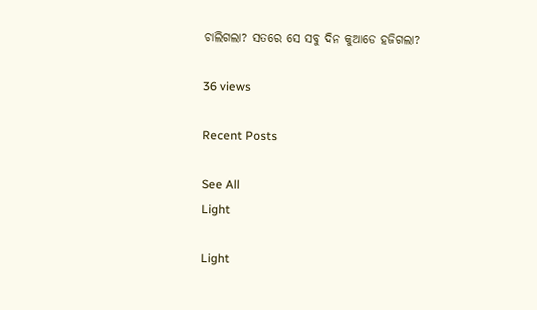ଚାଲିଗଲା? ସତରେ ସେ ସବୁ ଦିନ କୁଆଡେ ହଜିଗଲା?

36 views

Recent Posts

See All
Light

Light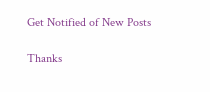Get Notified of New Posts

Thanks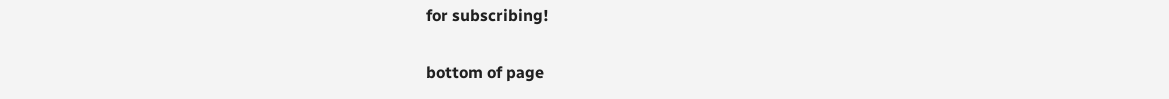for subscribing!

bottom of page